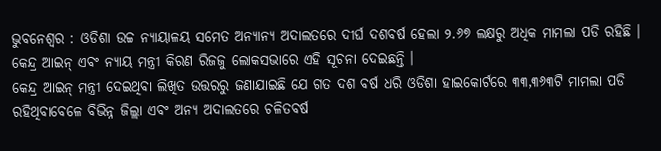ଭୁବନେଶ୍ୱର : ଓଡିଶା ଉଚ୍ଚ ନ୍ୟାୟାଳୟ ସମେତ ଅନ୍ୟାନ୍ୟ ଅଦାଲତରେ ଦୀର୍ଘ ଦଶବର୍ଷ ହେଲା ୨.୬୭ ଲକ୍ଷରୁ ଅଧିକ ମାମଲା ପଡି ରହିଛି । କେନ୍ଦ୍ର ଆଇନ୍ ଏବଂ ନ୍ୟାୟ ମନ୍ତ୍ରୀ କିରଣ ରିଜଜୁ ଲୋକସଭାରେ ଏହି ସୂଚନା ଦେଇଛନ୍ତି ।
କେନ୍ଦ୍ର ଆଇନ୍ ମନ୍ତ୍ରୀ ଦେଇଥିବା ଲିଖିତ ଉତ୍ତରରୁ ଜଣାଯାଇଛି ଯେ ଗତ ଦଶ ବର୍ଷ ଧରି ଓଡିଶା ହାଇକୋର୍ଟରେ ୩୩,୩୬୩ଟି ମାମଲା ପଡି ରହିଥିବାବେଳେ ବିଭିନ୍ନ ଜିଲ୍ଲା ଏବଂ ଅନ୍ୟ ଅଦାଲତରେ ଚଳିତବର୍ଷ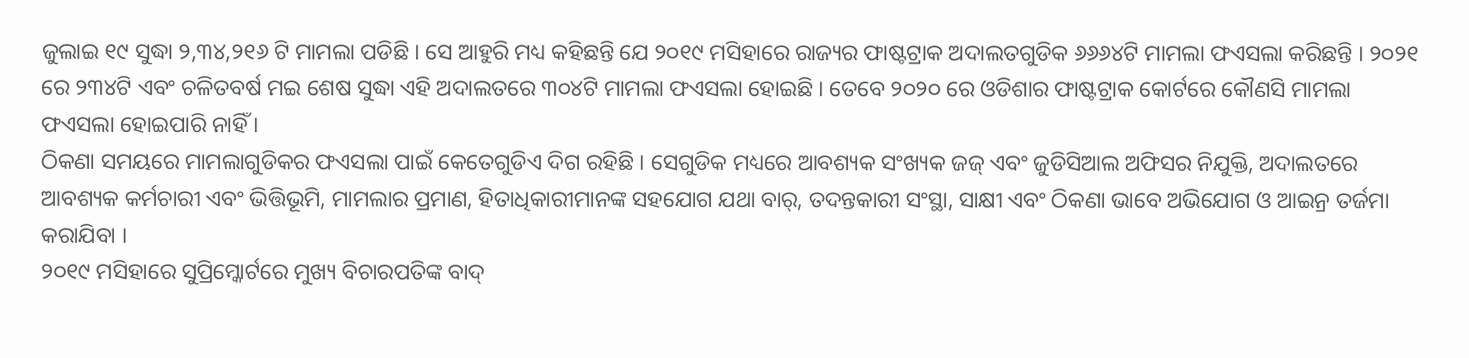ଜୁଲାଇ ୧୯ ସୁଦ୍ଧା ୨,୩୪,୨୧୬ ଟି ମାମଲା ପଡିଛି । ସେ ଆହୁରି ମଧ୍ୟ କହିଛନ୍ତି ଯେ ୨୦୧୯ ମସିହାରେ ରାଜ୍ୟର ଫାଷ୍ଟଟ୍ରାକ ଅଦାଲତଗୁଡିକ ୬୬୬୪ଟି ମାମଲା ଫଏସଲା କରିଛନ୍ତି । ୨୦୨୧ ରେ ୨୩୪ଟି ଏବଂ ଚଳିତବର୍ଷ ମଇ ଶେଷ ସୁଦ୍ଧା ଏହି ଅଦାଲତରେ ୩୦୪ଟି ମାମଲା ଫଏସଲା ହୋଇଛି । ତେବେ ୨୦୨୦ ରେ ଓଡିଶାର ଫାଷ୍ଟଟ୍ରାକ କୋର୍ଟରେ କୌଣସି ମାମଲା ଫଏସଲା ହୋଇପାରି ନାହିଁ ।
ଠିକଣା ସମୟରେ ମାମଲାଗୁଡିକର ଫଏସଲା ପାଇଁ କେତେଗୁଡିଏ ଦିଗ ରହିଛି । ସେଗୁଡିକ ମଧ୍ୟରେ ଆବଶ୍ୟକ ସଂଖ୍ୟକ ଜଜ୍ ଏବଂ ଜୁଡିସିଆଲ ଅଫିସର ନିଯୁକ୍ତି, ଅଦାଲତରେ ଆବଶ୍ୟକ କର୍ମଚାରୀ ଏବଂ ଭିତ୍ତିଭୂମି, ମାମଲାର ପ୍ରମାଣ, ହିତାଧିକାରୀମାନଙ୍କ ସହଯୋଗ ଯଥା ବାର୍, ତଦନ୍ତକାରୀ ସଂସ୍ଥା, ସାକ୍ଷୀ ଏବଂ ଠିକଣା ଭାବେ ଅଭିଯୋଗ ଓ ଆଇନ୍ର ତର୍ଜମା କରାଯିବା ।
୨୦୧୯ ମସିହାରେ ସୁପ୍ରିମ୍କୋର୍ଟରେ ମୁଖ୍ୟ ବିଚାରପତିଙ୍କ ବାଦ୍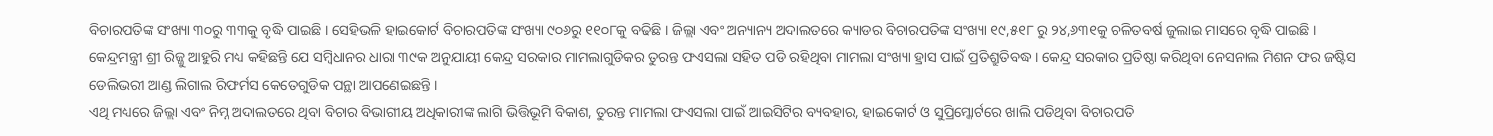ବିଚାରପତିଙ୍କ ସଂଖ୍ୟା ୩୦ରୁ ୩୩କୁ ବୃଦ୍ଧି ପାଇଛି । ସେହିଭଳି ହାଇକୋର୍ଟ ବିଚାରପତିଙ୍କ ସଂଖ୍ୟା ୯୦୬ରୁ ୧୧୦୮କୁ ବଢିଛି । ଜିଲ୍ଲା ଏବଂ ଅନ୍ୟାନ୍ୟ ଅଦାଲତରେ କ୍ୟାଡର ବିଚାରପତିଙ୍କ ସଂଖ୍ୟା ୧୯,୫୧୮ ରୁ ୨୪,୬୩୧କୁ ଚଳିତବର୍ଷ ଜୁଲାଇ ମାସରେ ବୃଦ୍ଧି ପାଇଛି ।
କେନ୍ଦ୍ରମନ୍ତ୍ରୀ ଶ୍ରୀ ରିଜ୍ଜୁ ଆହୁରି ମଧ୍ୟ କହିଛନ୍ତି ଯେ ସମ୍ବିଧାନର ଧାରା ୩୯କ ଅନୁଯାୟୀ କେନ୍ଦ୍ର ସରକାର ମାମଲାଗୁଡିକର ତୁରନ୍ତ ଫଏସଲା ସହିତ ପଡି ରହିଥିବା ମାମଲା ସଂଖ୍ୟା ହ୍ରାସ ପାଇଁ ପ୍ରତିଶ୍ରୁତିବଦ୍ଧ । କେନ୍ଦ୍ର ସରକାର ପ୍ରତିଷ୍ଠା କରିଥିବା ନେସନାଲ ମିଶନ ଫର ଜଷ୍ଟିସ ଡେଲିଭରୀ ଆଣ୍ଡ ଲିଗାଲ ରିଫର୍ମସ କେତେଗୁଡିକ ପନ୍ଥା ଆପଣେଇଛନ୍ତି ।
ଏଥି ମଧ୍ୟରେ ଜିଲ୍ଲା ଏବଂ ନିମ୍ନ ଅଦାଲତରେ ଥିବା ବିଚାର ବିଭାଗୀୟ ଅଧିକାରୀଙ୍କ ଲାଗି ଭିତ୍ତିଭୂମି ବିକାଶ, ତୁରନ୍ତ ମାମଲା ଫଏସଲା ପାଇଁ ଆଇସିଟିର ବ୍ୟବହାର, ହାଇକୋର୍ଟ ଓ ସୁପ୍ରିମ୍କୋର୍ଟରେ ଖାଲି ପଡିଥିବା ବିଚାରପତି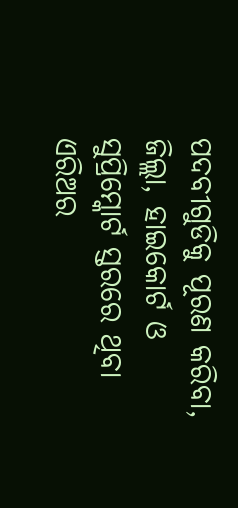ପଦବୀଗୁଡିକୁ ପୂରଣ କରିବା, ଜିଲ୍ଲା, ହାଇକୋର୍ଟ ଓ ସୁପ୍ରିମ୍କୋର୍ଟ ସ୍ତରରେ ଥିବା ଏରିଅର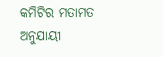କମିଟିର ମତାମତ ଅନୁଯାୟୀ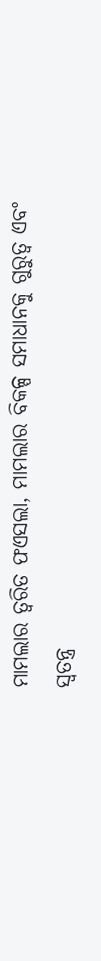ମାମଲାର ତ୍ୱରିତ ଫଏସଲା, ମାମଲାର ବିକଳ୍ପ ସମାଧାନକୁ ଗୁରୁତ୍ୱ ଏବଂ ସ୍ୱତନ୍ତ୍ର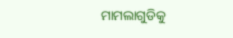ମାମଲାଗୁଡିକୁ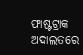ଫାଷ୍ଟଟ୍ରାକ ଅଦାଲତରେ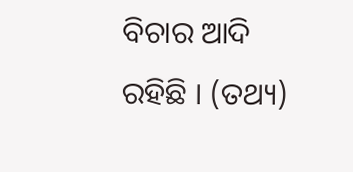ବିଚାର ଆଦି ରହିଛି । (ତଥ୍ୟ)